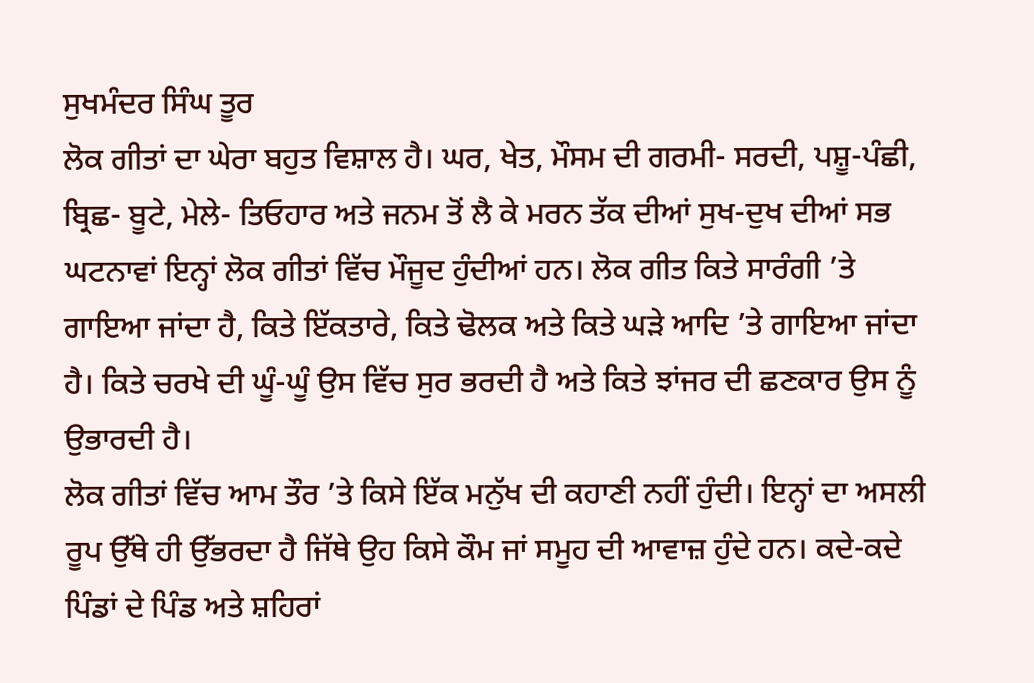ਸੁਖਮੰਦਰ ਸਿੰਘ ਤੂਰ
ਲੋਕ ਗੀਤਾਂ ਦਾ ਘੇਰਾ ਬਹੁਤ ਵਿਸ਼ਾਲ ਹੈ। ਘਰ, ਖੇਤ, ਮੌਸਮ ਦੀ ਗਰਮੀ- ਸਰਦੀ, ਪਸ਼ੂ-ਪੰਛੀ, ਬ੍ਰਿਛ- ਬੂਟੇ, ਮੇਲੇ- ਤਿਓਹਾਰ ਅਤੇ ਜਨਮ ਤੋਂ ਲੈ ਕੇ ਮਰਨ ਤੱਕ ਦੀਆਂ ਸੁਖ-ਦੁਖ ਦੀਆਂ ਸਭ ਘਟਨਾਵਾਂ ਇਨ੍ਹਾਂ ਲੋਕ ਗੀਤਾਂ ਵਿੱਚ ਮੌਜੂਦ ਹੁੰਦੀਆਂ ਹਨ। ਲੋਕ ਗੀਤ ਕਿਤੇ ਸਾਰੰਗੀ ’ਤੇ ਗਾਇਆ ਜਾਂਦਾ ਹੈ, ਕਿਤੇ ਇੱਕਤਾਰੇ, ਕਿਤੇ ਢੋਲਕ ਅਤੇ ਕਿਤੇ ਘੜੇ ਆਦਿ ’ਤੇ ਗਾਇਆ ਜਾਂਦਾ ਹੈ। ਕਿਤੇ ਚਰਖੇ ਦੀ ਘੂੰ-ਘੂੰ ਉਸ ਵਿੱਚ ਸੁਰ ਭਰਦੀ ਹੈ ਅਤੇ ਕਿਤੇ ਝਾਂਜਰ ਦੀ ਛਣਕਾਰ ਉਸ ਨੂੰ ਉਭਾਰਦੀ ਹੈ।
ਲੋਕ ਗੀਤਾਂ ਵਿੱਚ ਆਮ ਤੌਰ ’ਤੇ ਕਿਸੇ ਇੱਕ ਮਨੁੱਖ ਦੀ ਕਹਾਣੀ ਨਹੀਂ ਹੁੰਦੀ। ਇਨ੍ਹਾਂ ਦਾ ਅਸਲੀ ਰੂਪ ਉੱਥੇ ਹੀ ਉੱਭਰਦਾ ਹੈ ਜਿੱਥੇ ਉਹ ਕਿਸੇ ਕੌਮ ਜਾਂ ਸਮੂਹ ਦੀ ਆਵਾਜ਼ ਹੁੰਦੇ ਹਨ। ਕਦੇ-ਕਦੇ ਪਿੰਡਾਂ ਦੇ ਪਿੰਡ ਅਤੇ ਸ਼ਹਿਰਾਂ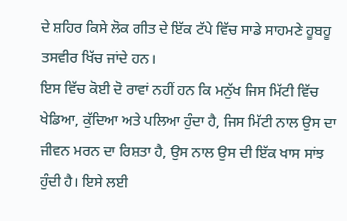ਦੇ ਸ਼ਹਿਰ ਕਿਸੇ ਲੋਕ ਗੀਤ ਦੇ ਇੱਕ ਟੱਪੇ ਵਿੱਚ ਸਾਡੇ ਸਾਹਮਣੇ ਹੂਬਹੂ ਤਸਵੀਰ ਖਿੱਚ ਜਾਂਦੇ ਹਨ।
ਇਸ ਵਿੱਚ ਕੋਈ ਦੋ ਰਾਵਾਂ ਨਹੀਂ ਹਨ ਕਿ ਮਨੁੱਖ ਜਿਸ ਮਿੱਟੀ ਵਿੱਚ ਖੇਡਿਆ, ਕੁੱਦਿਆ ਅਤੇ ਪਲਿਆ ਹੁੰਦਾ ਹੈ, ਜਿਸ ਮਿੱਟੀ ਨਾਲ ਉਸ ਦਾ ਜੀਵਨ ਮਰਨ ਦਾ ਰਿਸ਼ਤਾ ਹੈ, ਉਸ ਨਾਲ ਉਸ ਦੀ ਇੱਕ ਖਾਸ ਸਾਂਝ ਹੁੰਦੀ ਹੈ। ਇਸੇ ਲਈ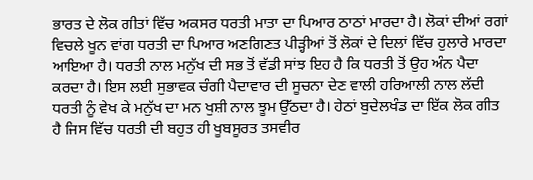ਭਾਰਤ ਦੇ ਲੋਕ ਗੀਤਾਂ ਵਿੱਚ ਅਕਸਰ ਧਰਤੀ ਮਾਤਾ ਦਾ ਪਿਆਰ ਠਾਠਾਂ ਮਾਰਦਾ ਹੈ। ਲੋਕਾਂ ਦੀਆਂ ਰਗਾਂ ਵਿਚਲੇ ਖੂਨ ਵਾਂਗ ਧਰਤੀ ਦਾ ਪਿਆਰ ਅਣਗਿਣਤ ਪੀੜ੍ਹੀਆਂ ਤੋਂ ਲੋਕਾਂ ਦੇ ਦਿਲਾਂ ਵਿੱਚ ਹੁਲਾਰੇ ਮਾਰਦਾ ਆਇਆ ਹੈ। ਧਰਤੀ ਨਾਲ ਮਨੁੱਖ ਦੀ ਸਭ ਤੋਂ ਵੱਡੀ ਸਾਂਝ ਇਹ ਹੈ ਕਿ ਧਰਤੀ ਤੋਂ ਉਹ ਅੰਨ ਪੈਦਾ ਕਰਦਾ ਹੈ। ਇਸ ਲਈ ਸੁਭਾਵਕ ਚੰਗੀ ਪੈਦਾਵਾਰ ਦੀ ਸੂਚਨਾ ਦੇਣ ਵਾਲੀ ਹਰਿਆਲੀ ਨਾਲ ਲੱਦੀ ਧਰਤੀ ਨੂੰ ਵੇਖ ਕੇ ਮਨੁੱਖ ਦਾ ਮਨ ਖੁਸ਼ੀ ਨਾਲ ਝੂਮ ਉੱਠਦਾ ਹੈ। ਹੇਠਾਂ ਬੁਦੇਲਖੰਡ ਦਾ ਇੱਕ ਲੋਕ ਗੀਤ ਹੈ ਜਿਸ ਵਿੱਚ ਧਰਤੀ ਦੀ ਬਹੁਤ ਹੀ ਖੂਬਸੂਰਤ ਤਸਵੀਰ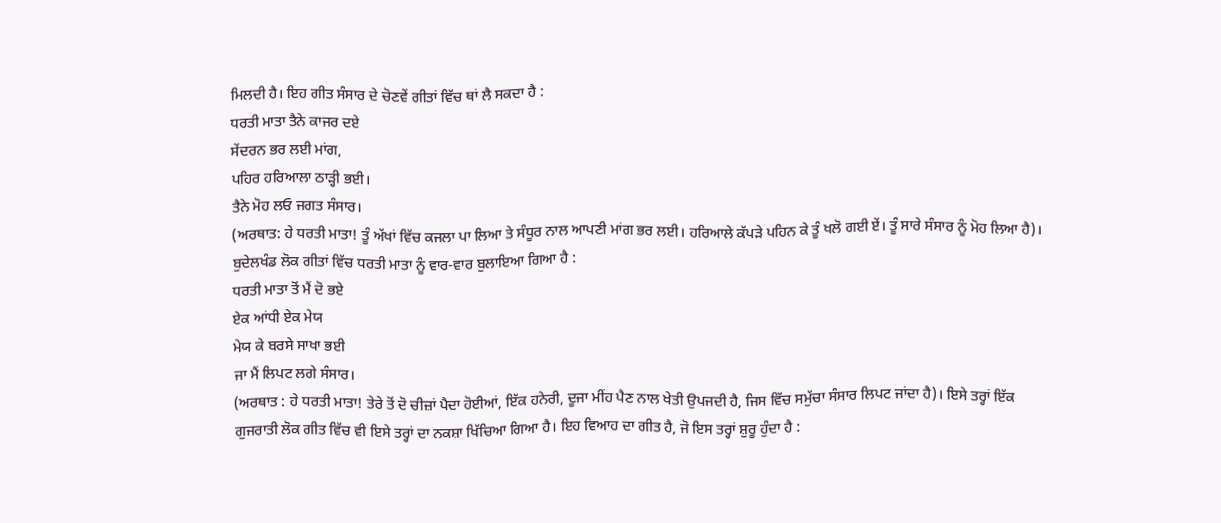ਮਿਲਦੀ ਹੈ। ਇਹ ਗੀਤ ਸੰਸਾਰ ਦੇ ਚੋਣਵੇਂ ਗੀਤਾਂ ਵਿੱਚ ਥਾਂ ਲੈ ਸਕਦਾ ਹੈ :
ਧਰਤੀ ਮਾਤਾ ਤੈਨੇ ਕਾਜਰ ਦਏ
ਸੇਂਦਰਨ ਭਰ ਲਈ ਮਾਂਗ,
ਪਹਿਰ ਹਰਿਆਲਾ ਠਾੜ੍ਹੀ ਭਈ।
ਤੈਨੇ ਮੋਹ ਲਓ ਜਗਤ ਸੰਸਾਰ।
(ਅਰਥਾਤ: ਹੇ ਧਰਤੀ ਮਾਤਾ! ਤੂੰ ਅੱਖਾਂ ਵਿੱਚ ਕਜਲਾ ਪਾ ਲਿਆ ਤੇ ਸੰਧੂਰ ਨਾਲ ਆਪਣੀ ਮਾਂਗ ਭਰ ਲਈ। ਹਰਿਆਲੇ ਕੱਪੜੇ ਪਹਿਨ ਕੇ ਤੂੰ ਖਲੋ ਗਈ ਏਂ। ਤੂੰ ਸਾਰੇ ਸੰਸਾਰ ਨੂੰ ਮੋਹ ਲਿਆ ਹੈ)।
ਬੁਦੇਲਖੰਡ ਲੋਕ ਗੀਤਾਂ ਵਿੱਚ ਧਰਤੀ ਮਾਤਾ ਨੂੰ ਵਾਰ-ਵਾਰ ਬੁਲਾਇਆ ਗਿਆ ਹੈ :
ਧਰਤੀ ਮਾਤਾ ਤੋਂ ਮੈਂ ਦੋ ਭਏ
ਏਕ ਆਂਧੀ ਏਕ ਮੇਯ
ਮੇਯ ਕੇ ਬਰਸੇ ਸਾਖਾ ਭਈ
ਜਾ ਮੈਂ ਲਿਪਟ ਲਗੇ ਸੰਸਾਰ।
(ਅਰਥਾਤ : ਹੇ ਧਰਤੀ ਮਾਤਾ! ਤੇਰੇ ਤੋਂ ਦੋ ਚੀਜ਼ਾਂ ਪੈਦਾ ਹੋਈਆਂ, ਇੱਕ ਹਨੇਰੀ, ਦੂਜਾ ਮੀਂਹ ਪੈਣ ਨਾਲ ਖੇਤੀ ਉਪਜਦੀ ਹੈ, ਜਿਸ ਵਿੱਚ ਸਮੁੱਚਾ ਸੰਸਾਰ ਲਿਪਟ ਜਾਂਦਾ ਹੈ)। ਇਸੇ ਤਰ੍ਹਾਂ ਇੱਕ ਗੁਜਰਾਤੀ ਲੋਕ ਗੀਤ ਵਿੱਚ ਵੀ ਇਸੇ ਤਰ੍ਹਾਂ ਦਾ ਨਕਸ਼ਾ ਖਿੱਚਿਆ ਗਿਆ ਹੈ। ਇਹ ਵਿਆਹ ਦਾ ਗੀਤ ਹੈ, ਜੋ ਇਸ ਤਰ੍ਹਾਂ ਸ਼ੁਰੂ ਹੁੰਦਾ ਹੈ :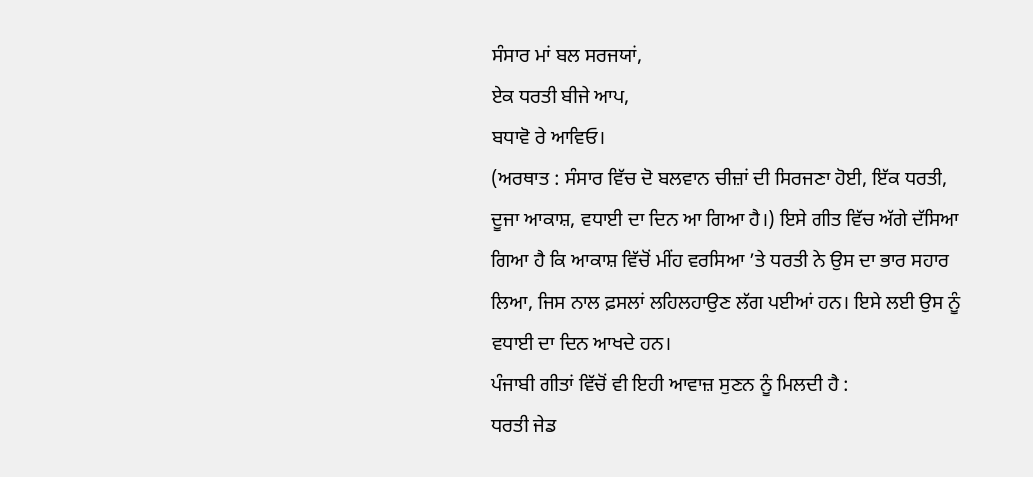ਸੰਸਾਰ ਮਾਂ ਬਲ ਸਰਜਯਾਂ,
ਏਕ ਧਰਤੀ ਬੀਜੇ ਆਪ,
ਬਧਾਵੋ ਰੇ ਆਵਿਓ।
(ਅਰਥਾਤ : ਸੰਸਾਰ ਵਿੱਚ ਦੋ ਬਲਵਾਨ ਚੀਜ਼ਾਂ ਦੀ ਸਿਰਜਣਾ ਹੋਈ, ਇੱਕ ਧਰਤੀ, ਦੂਜਾ ਆਕਾਸ਼, ਵਧਾਈ ਦਾ ਦਿਨ ਆ ਗਿਆ ਹੈ।) ਇਸੇ ਗੀਤ ਵਿੱਚ ਅੱਗੇ ਦੱਸਿਆ ਗਿਆ ਹੈ ਕਿ ਆਕਾਸ਼ ਵਿੱਚੋਂ ਮੀਂਹ ਵਰਸਿਆ ’ਤੇ ਧਰਤੀ ਨੇ ਉਸ ਦਾ ਭਾਰ ਸਹਾਰ ਲਿਆ, ਜਿਸ ਨਾਲ ਫ਼ਸਲਾਂ ਲਹਿਲਹਾਉਣ ਲੱਗ ਪਈਆਂ ਹਨ। ਇਸੇ ਲਈ ਉਸ ਨੂੰ ਵਧਾਈ ਦਾ ਦਿਨ ਆਖਦੇ ਹਨ।
ਪੰਜਾਬੀ ਗੀਤਾਂ ਵਿੱਚੋਂ ਵੀ ਇਹੀ ਆਵਾਜ਼ ਸੁਣਨ ਨੂੰ ਮਿਲਦੀ ਹੈ :
ਧਰਤੀ ਜੇਡ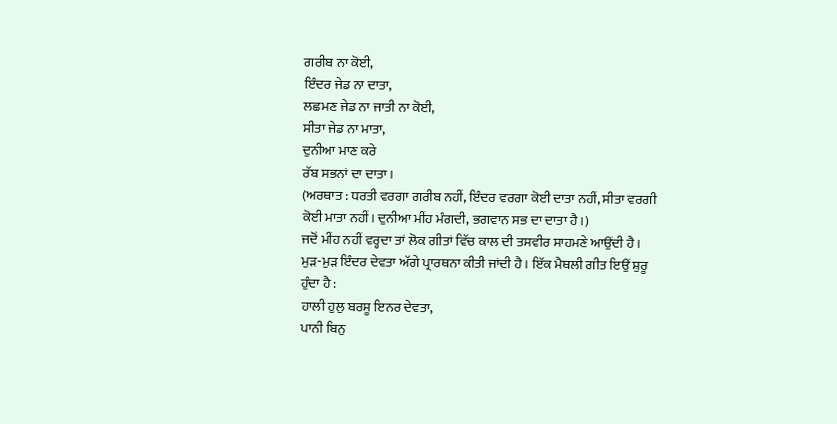ਗਰੀਬ ਨਾ ਕੋਈ,
ਇੰਦਰ ਜੇਡ ਨਾ ਦਾਤਾ,
ਲਛਮਣ ਜੇਡ ਨਾ ਜਾਤੀ ਨਾ ਕੋਈ,
ਸੀਤਾ ਜੇਡ ਨਾ ਮਾਤਾ,
ਦੁਨੀਆ ਮਾਣ ਕਰੇ
ਰੱਬ ਸਭਨਾਂ ਦਾ ਦਾਤਾ।
(ਅਰਥਾਤ : ਧਰਤੀ ਵਰਗਾ ਗਰੀਬ ਨਹੀਂ, ਇੰਦਰ ਵਰਗਾ ਕੋਈ ਦਾਤਾ ਨਹੀਂ, ਸੀਤਾ ਵਰਗੀ ਕੋਈ ਮਾਤਾ ਨਹੀਂ। ਦੁਨੀਆ ਮੀਂਹ ਮੰਗਦੀ, ਭਗਵਾਨ ਸਭ ਦਾ ਦਾਤਾ ਹੈ।)
ਜਦੋਂ ਮੀਂਹ ਨਹੀਂ ਵਰ੍ਹਦਾ ਤਾਂ ਲੋਕ ਗੀਤਾਂ ਵਿੱਚ ਕਾਲ ਦੀ ਤਸਵੀਰ ਸਾਹਮਣੇ ਆਉਂਦੀ ਹੈ। ਮੁੜ-ਮੁੜ ਇੰਦਰ ਦੇਵਤਾ ਅੱਗੇ ਪ੍ਰਾਰਥਨਾ ਕੀਤੀ ਜਾਂਦੀ ਹੈ। ਇੱਕ ਮੈਥਲੀ ਗੀਤ ਇਉਂ ਸ਼ੁਰੂ ਹੁੰਦਾ ਹੈ :
ਹਾਲੀ ਹੁਲੁ ਬਰਸੂ ਇਨਰ ਦੇਵਤਾ,
ਪਾਨੀ ਬਿਨੁ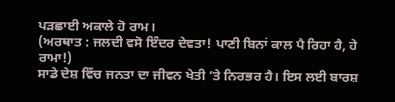ਪੜਛਾਈ ਅਕਾਲੇ ਹੋ ਰਾਮ।
(ਅਰਥਾਤ : ਜਲਦੀ ਵਸੋ ਇੰਦਰ ਦੇਵਤਾ! ਪਾਣੀ ਬਿਨਾਂ ਕਾਲ ਪੈ ਰਿਹਾ ਹੈ, ਹੇ ਰਾਮਾ!)
ਸਾਡੇ ਦੇਸ਼ ਵਿੱਚ ਜਨਤਾ ਦਾ ਜੀਵਨ ਖੇਤੀ ’ਤੇ ਨਿਰਭਰ ਹੈ। ਇਸ ਲਈ ਬਾਰਸ਼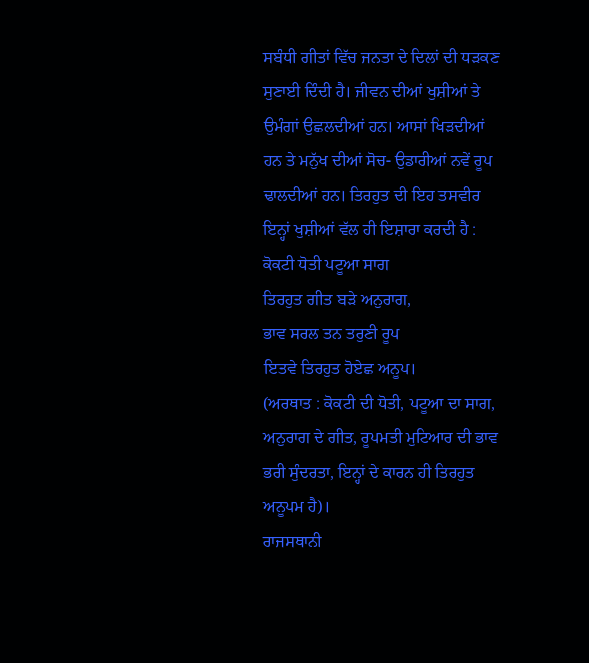ਸਬੰਧੀ ਗੀਤਾਂ ਵਿੱਚ ਜਨਤਾ ਦੇ ਦਿਲਾਂ ਦੀ ਧੜਕਣ ਸੁਣਾਈ ਦਿੰਦੀ ਹੈ। ਜੀਵਨ ਦੀਆਂ ਖੁਸ਼ੀਆਂ ਤੇ ਉਮੰਗਾਂ ਉਛਲਦੀਆਂ ਹਨ। ਆਸਾਂ ਖਿੜਦੀਆਂ ਹਨ ਤੇ ਮਨੁੱਖ ਦੀਆਂ ਸੋਚ- ਉਡਾਰੀਆਂ ਨਵੇਂ ਰੂਪ ਢਾਲਦੀਆਂ ਹਨ। ਤਿਰਹੁਤ ਦੀ ਇਹ ਤਸਵੀਰ ਇਨ੍ਹਾਂ ਖੁਸ਼ੀਆਂ ਵੱਲ ਹੀ ਇਸ਼ਾਰਾ ਕਰਦੀ ਹੈ :
ਕੋਕਟੀ ਧੋਤੀ ਪਟੂਆ ਸਾਗ
ਤਿਰਹੁਤ ਗੀਤ ਬੜੇ ਅਨੁਰਾਗ,
ਭਾਵ ਸਰਲ ਤਨ ਤਰੁਣੀ ਰੂਪ
ਇਤਵੇ ਤਿਰਹੁਤ ਹੋਏਛ ਅਨੂਪ।
(ਅਰਥਾਤ : ਕੋਕਟੀ ਦੀ ਧੋਤੀ, ਪਟੂਆ ਦਾ ਸਾਗ, ਅਨੁਰਾਗ ਦੇ ਗੀਤ, ਰੂਪਮਤੀ ਮੁਟਿਆਰ ਦੀ ਭਾਵ ਭਰੀ ਸੁੰਦਰਤਾ, ਇਨ੍ਹਾਂ ਦੇ ਕਾਰਨ ਹੀ ਤਿਰਹੁਤ ਅਨੂਪਮ ਹੈ)।
ਰਾਜਸਥਾਨੀ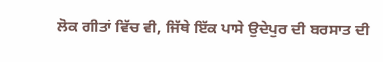ਲੋਕ ਗੀਤਾਂ ਵਿੱਚ ਵੀ, ਜਿੱਥੇ ਇੱਕ ਪਾਸੇ ਉਦੇਪੁਰ ਦੀ ਬਰਸਾਤ ਦੀ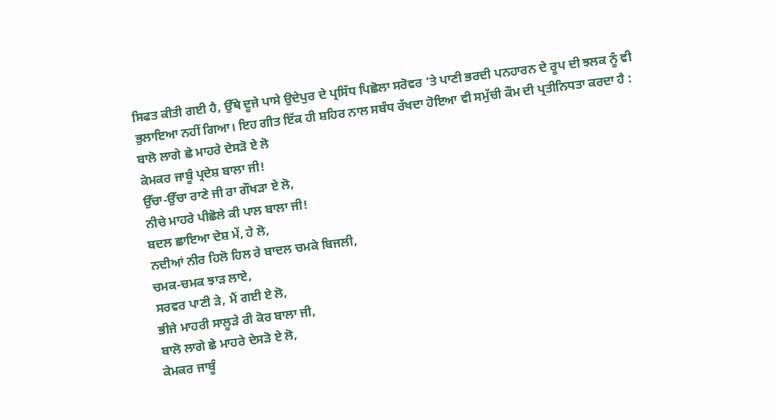ਸਿਫਤ ਕੀਤੀ ਗਈ ਹੈ, ਉੱਥੇ ਦੂਜੇ ਪਾਸੇ ਉਦੇਪੁਰ ਦੇ ਪ੍ਰਸਿੱਧ ਪਿਛੋਲਾ ਸਰੋਵਰ ’ਤੇ ਪਾਣੀ ਭਰਦੀ ਪਨਹਾਰਨ ਦੇ ਰੂਪ ਦੀ ਝਲਕ ਨੂੰ ਵੀ ਭੁਲਾਇਆ ਨਹੀਂ ਗਿਆ। ਇਹ ਗੀਤ ਇੱਕ ਹੀ ਸ਼ਹਿਰ ਨਾਲ ਸਬੰਧ ਰੱਖਦਾ ਹੋਇਆ ਵੀ ਸਮੁੱਚੀ ਕੌਮ ਦੀ ਪ੍ਰਤੀਨਿਧਤਾ ਕਰਦਾ ਹੈ :
ਬਾਲੋ ਲਾਗੇ ਛੇ ਮਾਹਰੇ ਦੇਸੜੋ ਏ ਲੋ
ਕੇਮਕਰ ਜਾਬੂੰ ਪ੍ਰਦੇਸ਼ ਬਾਲਾ ਜੀ!
ਉੱਚਾ-ਉੱਚਾ ਰਾਣੇ ਜੀ ਰਾ ਗੌਖੜਾ ਏ ਲੋ,
ਨੀਚੇ ਮਾਹਰੇ ਪੀਛੋਲੇ ਕੀ ਪਾਲ ਬਾਲਾ ਜੀ!
ਬਦਲ ਛਾਇਆ ਦੇਸ਼ ਮੇਂ, ਹੇ ਲੋ,
ਨਦੀਆਂ ਨੀਰ ਹਿਲੋ ਹਿਲ ਰੇ ਬਾਦਲ ਚਮਕੇ ਬਿਜਲੀ,
ਚਮਕ-ਚਮਕ ਝਾੜ ਲਾਏ,
ਸਰਵਰ ਪਾਣੀ ੜੇ, ਮੈਂ ਗਈ ਏ ਲੋ,
ਭੀਜੇ ਮਾਹਰੀ ਸਾਲੂੜੇ ਰੀ ਕੋਰ ਬਾਲਾ ਜੀ,
ਬਾਲੋ ਲਾਗੇ ਛੇ ਮਾਹਰੇ ਦੇਸੜੋ ਏ ਲੋ,
ਕੇਮਕਰ ਜਾਬੂੰ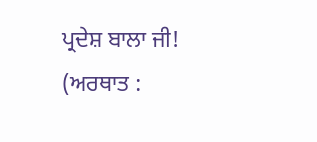ਪ੍ਰਦੇਸ਼ ਬਾਲਾ ਜੀ!
(ਅਰਥਾਤ :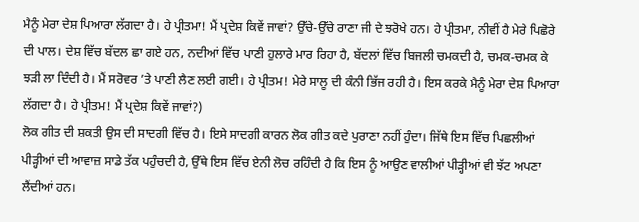ਮੈਨੂੰ ਮੇਰਾ ਦੇਸ਼ ਪਿਆਰਾ ਲੱਗਦਾ ਹੈ। ਹੇ ਪ੍ਰੀਤਮਾ! ਮੈਂ ਪ੍ਰਦੇਸ਼ ਕਿਵੇਂ ਜਾਵਾਂ? ਉੱਚੇ-ਉੱਚੇ ਰਾਣਾ ਜੀ ਦੇ ਝਰੋਖੇ ਹਨ। ਹੇ ਪ੍ਰੀਤਮਾ, ਨੀਵੀਂ ਹੈ ਮੇਰੇ ਪਿਛੋਰੇ ਦੀ ਪਾਲ। ਦੇਸ਼ ਵਿੱਚ ਬੱਦਲ ਛਾ ਗਏ ਹਨ, ਨਦੀਆਂ ਵਿੱਚ ਪਾਣੀ ਹੁਲਾਰੇ ਮਾਰ ਰਿਹਾ ਹੈ, ਬੱਦਲਾਂ ਵਿੱਚ ਬਿਜਲੀ ਚਮਕਦੀ ਹੈ, ਚਮਕ-ਚਮਕ ਕੇ ਝੜੀ ਲਾ ਦਿੰਦੀ ਹੈ। ਮੈਂ ਸਰੋਵਰ ’ਤੇ ਪਾਣੀ ਲੈਣ ਲਈ ਗਈ। ਹੇ ਪ੍ਰੀਤਮ! ਮੇਰੇ ਸਾਲੂ ਦੀ ਕੰਨੀ ਭਿੱਜ ਰਹੀ ਹੈ। ਇਸ ਕਰਕੇ ਮੈਨੂੰ ਮੇਰਾ ਦੇਸ਼ ਪਿਆਰਾ ਲੱਗਦਾ ਹੈ। ਹੇ ਪ੍ਰੀਤਮ! ਮੈਂ ਪ੍ਰਦੇਸ਼ ਕਿਵੇਂ ਜਾਵਾਂ?)
ਲੋਕ ਗੀਤ ਦੀ ਸ਼ਕਤੀ ਉਸ ਦੀ ਸਾਦਗੀ ਵਿੱਚ ਹੈ। ਇਸੇ ਸਾਦਗੀ ਕਾਰਨ ਲੋਕ ਗੀਤ ਕਦੇ ਪੁਰਾਣਾ ਨਹੀਂ ਹੁੰਦਾ। ਜਿੱਥੇ ਇਸ ਵਿੱਚ ਪਿਛਲੀਆਂ ਪੀੜ੍ਹੀਆਂ ਦੀ ਆਵਾਜ਼ ਸਾਡੇ ਤੱਕ ਪਹੁੰਚਦੀ ਹੈ, ਉੱਥੇ ਇਸ ਵਿੱਚ ਏਨੀ ਲੋਚ ਰਹਿੰਦੀ ਹੈ ਕਿ ਇਸ ਨੂੰ ਆਉਣ ਵਾਲੀਆਂ ਪੀੜ੍ਹੀਆਂ ਵੀ ਝੱਟ ਅਪਣਾ ਲੈਂਦੀਆਂ ਹਨ।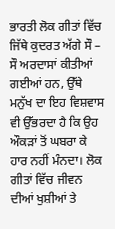ਭਾਰਤੀ ਲੋਕ ਗੀਤਾਂ ਵਿੱਚ ਜਿੱਥੇ ਕੁਦਰਤ ਅੱਗੇ ਸੌ – ਸੌ ਅਰਦਾਸਾਂ ਕੀਤੀਆਂ ਗਈਆਂ ਹਨ, ਉੱਥੇ ਮਨੁੱਖ ਦਾ ਇਹ ਵਿਸ਼ਵਾਸ ਵੀ ਉੱਭਰਦਾ ਹੈ ਕਿ ਉਹ ਔਕੜਾਂ ਤੋਂ ਘਬਰਾ ਕੇ ਹਾਰ ਨਹੀਂ ਮੰਨਦਾ। ਲੋਕ ਗੀਤਾਂ ਵਿੱਚ ਜੀਵਨ ਦੀਆਂ ਖੁਸ਼ੀਆਂ ਤੇ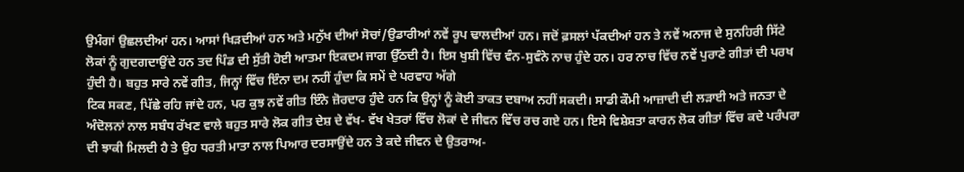ਉਮੰਗਾਂ ਉਛਲਦੀਆਂ ਹਨ। ਆਸਾਂ ਖਿੜਦੀਆਂ ਹਨ ਅਤੇ ਮਨੁੱਖ ਦੀਆਂ ਸੋਚਾਂ/ਉਡਾਰੀਆਂ ਨਵੇਂ ਰੂਪ ਢਾਲਦੀਆਂ ਹਨ। ਜਦੋਂ ਫ਼ਸਲਾਂ ਪੱਕਦੀਆਂ ਹਨ ਤੇ ਨਵੇਂ ਅਨਾਜ ਦੇ ਸੁਨਹਿਰੀ ਸਿੱਟੇ ਲੋਕਾਂ ਨੂੰ ਗੁਦਗਦਾਉਂਦੇ ਹਨ ਤਦ ਪਿੰਡ ਦੀ ਸੁੱਤੀ ਹੋਈ ਆਤਮਾ ਇਕਦਮ ਜਾਗ ਉੱਠਦੀ ਹੈ। ਇਸ ਖੁਸ਼ੀ ਵਿੱਚ ਵੰਨ-ਸੁਵੰਨੇ ਨਾਚ ਹੁੰਦੇ ਹਨ। ਹਰ ਨਾਚ ਵਿੱਚ ਨਵੇਂ ਪੁਰਾਣੇ ਗੀਤਾਂ ਦੀ ਪਰਖ ਹੁੰਦੀ ਹੈ। ਬਹੁਤ ਸਾਰੇ ਨਵੇਂ ਗੀਤ, ਜਿਨ੍ਹਾਂ ਵਿੱਚ ਇੰਨਾ ਦਮ ਨਹੀਂ ਹੁੰਦਾ ਕਿ ਸਮੇਂ ਦੇ ਪਰਵਾਹ ਅੱਗੇ
ਟਿਕ ਸਕਣ, ਪਿੱਛੇ ਰਹਿ ਜਾਂਦੇ ਹਨ, ਪਰ ਕੁਝ ਨਵੇਂ ਗੀਤ ਇੰਨੇ ਜ਼ੋਰਦਾਰ ਹੁੰਦੇ ਹਨ ਕਿ ਉਨ੍ਹਾਂ ਨੂੰ ਕੋਈ ਤਾਕਤ ਦਬਾਅ ਨਹੀਂ ਸਕਦੀ। ਸਾਡੀ ਕੌਮੀ ਆਜ਼ਾਦੀ ਦੀ ਲੜਾਈ ਅਤੇ ਜਨਤਾ ਦੇ ਅੰਦੋਲਨਾਂ ਨਾਲ ਸਬੰਧ ਰੱਖਣ ਵਾਲੇ ਬਹੁਤ ਸਾਰੇ ਲੋਕ ਗੀਤ ਦੇਸ਼ ਦੇ ਵੱਖ- ਵੱਖ ਖੇਤਰਾਂ ਵਿੱਚ ਲੋਕਾਂ ਦੇ ਜੀਵਨ ਵਿੱਚ ਰਚ ਗਏ ਹਨ। ਇਸੇ ਵਿਸ਼ੇਸ਼ਤਾ ਕਾਰਨ ਲੋਕ ਗੀਤਾਂ ਵਿੱਚ ਕਦੇ ਪਰੰਪਰਾ ਦੀ ਝਾਕੀ ਮਿਲਦੀ ਹੈ ਤੇ ਉਹ ਧਰਤੀ ਮਾਤਾ ਨਾਲ ਪਿਆਰ ਦਰਸਾਉਂਦੇ ਹਨ ਤੇ ਕਦੇ ਜੀਵਨ ਦੇ ਉਤਰਾਅ-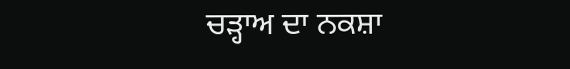ਚੜ੍ਹਾਅ ਦਾ ਨਕਸ਼ਾ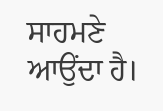ਸਾਹਮਣੇ ਆਉਂਦਾ ਹੈ।